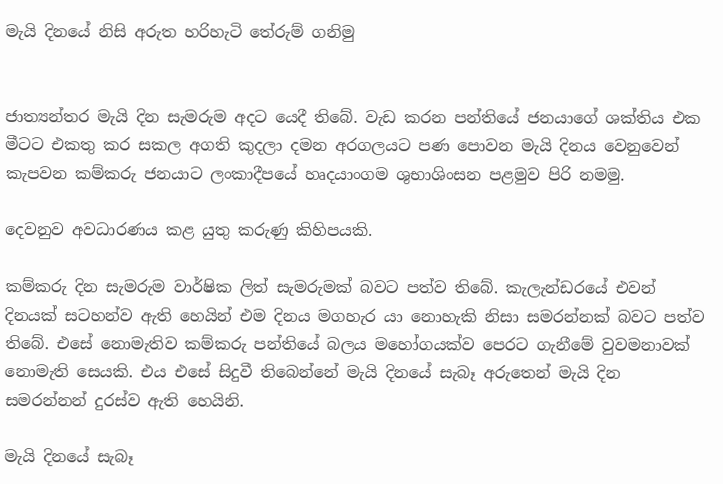මැයි දිනයේ නිසි අරුත හරිහැටි තේරුම් ගනිමු


ජාත්‍යන්තර මැයි දින සැමරුම අදට යෙදී තිබේ. වැඩ කරන පන්තියේ ජනයාගේ ශක්තිය එක මීටට එකතු කර සකල අගති කුදලා දමන අරගලයට පණ පොවන මැයි දිනය වෙනුවෙන් කැපවන කම්කරු ජනයාට ලංකාදීපයේ හෘදයාංගම ශුභාශිංසන පළමුව පිරි නමමු.

දෙවනුව අවධාරණය කළ යුතු කරුණු කිහිපයකි.

කම්කරු දින සැමරුම වාර්ෂික ලිත් සැමරුමක් බවට පත්ව තිබේ. කැලැන්ඩරයේ එවන් දිනයක් සටහන්ව ඇති හෙයින් එම දිනය මගහැර යා නොහැකි නිසා සමරන්නක් බවට පත්ව තිබේ. එසේ නොමැතිව කම්කරු පන්තියේ බලය මහෝගයක්ව පෙරට ගැනීමේ වුවමනාවක් නොමැති සෙයකි. එය එසේ සිදුවී තිබෙන්නේ මැයි දිනයේ සැබෑ අරුතෙන් මැයි දින සමරන්නන් දුරස්ව ඇති හෙයිනි.

මැයි දිනයේ සැබෑ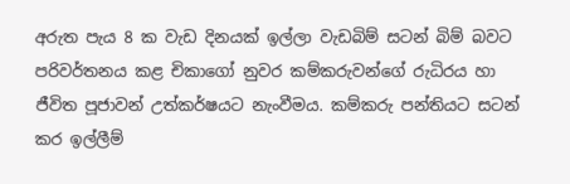අරුත පැය 8 ක වැඩ දිනයක් ඉල්ලා වැඩබිම් සටන් බිම් බවට පරිවර්තනය කළ චිකාගෝ නුවර කම්කරුවන්ගේ රුධිරය හා ජීවිත පූජාවන් උත්කර්ෂයට නැංවීමය. කම්කරු පන්තියට සටන් කර ඉල්ලීම්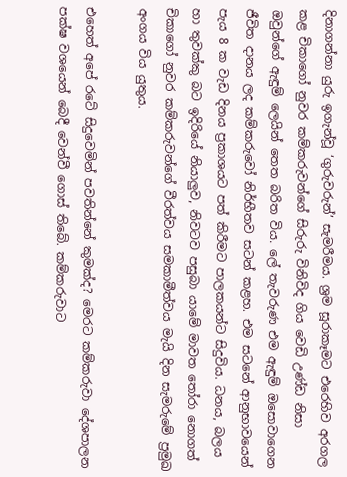දිනාගන්නා යුරු ඉගැන්වූ ‘ගුරුවරුන්’ සැමරීමය. ශ්‍රම සූරාකෑමට එරෙහිව අරගල කළ චිකාගෝ නුවර කම්කරුවන්ගේ සිරුරු විනිවිද ගිය වෙඩි උණ්ඩ නිසා ඔවුන්ගේ ඇඳුම් ලෙයින් තෙත බරිත විය. ලේ තැවරුණ එම ඇඳුම් ඔසොවාගෙන ජීවිත දානය ලද කම්කරුවෝ නිර්භීතව සටන් කළහ. එම සටනේ ආනුභාවයෙන් පැය 8 ක වැඩ දිනය ප්‍රකාශයට පත් කිරීමට පාලකයන්ට සිදුවිය. ධනය, බලය හා තුවක්කු බට ඉදිරියේ නියාලුව, නිවටව පසුබා යාමේ මාවත තෝරා නොගත් චිකාගෝ නුවර කම්කරුවන්ගේ වීරත්වය සමකාමීත්වය මැයි දින සැමරුමේ ප්‍රමුඛ අංගය විය යුතුය.

එහෙත් අපේ රටේ සිදුවෙමින් පවතින්නේ කුමක්ද? මෙරට කම්කරුවා දේශපාලන පක්ෂ වශයෙන් බෙදී වෙන්වී ගොස් තිබේ. කම්කරුවාට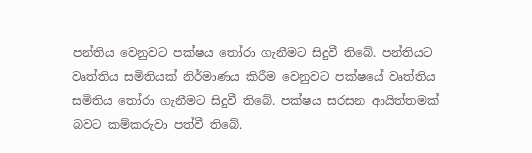පන්තිය වෙනුවට පක්ෂය තෝරා ගැනීමට සිදුවී තිබේ. පන්තියට වෘත්තිය සමිතියක් නිර්මාණය කිරීම වෙනුවට පක්ෂයේ වෘත්තිය සමිතිය තෝරා ගැනීමට සිදුවී තිබේ. පක්ෂය සරසන ආයිත්තමක් බවට කම්කරුවා පත්වී තිබේ.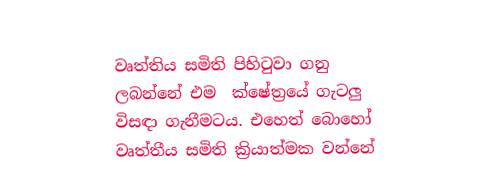වෘත්තිය සමිති පිහිටුවා ගනු ලබන්නේ එම  ක්ෂේත්‍රයේ ගැටලු විසඳා ගැනීමටය. එහෙත් බොහෝ වෘත්තීය සමිති ක්‍රියාත්මක වන්නේ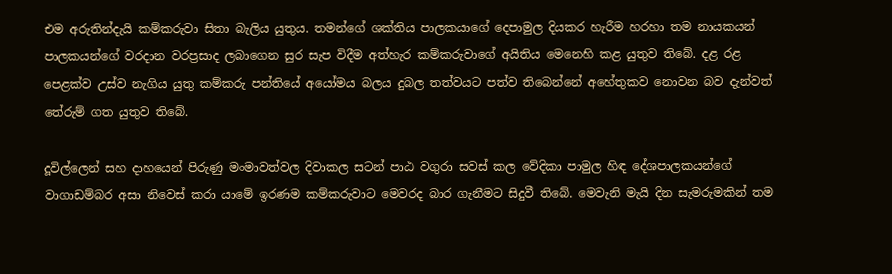එම අරුතින්දැයි කම්කරුවා සිතා බැලිය යුතුය. තමන්ගේ ශක්තිය පාලකයාගේ දෙපාමුල දියකර හැරීම හරහා තම නායකයන් පාලකයන්ගේ වරදාන වරප්‍රසාද ලබාගෙන සුර සැප විදීම අත්හැර කම්කරුවාගේ අයිතිය මෙනෙහි කළ යුතුව තිබේ. දළ රළ පෙළක්ව උස්ව නැගිය යුතු කම්කරු පන්තියේ අයෝමය බලය දුබල තත්වයට පත්ව තිබෙන්නේ අහේතුකව නොවන බව දැන්වත් තේරුම් ගත යුතුව තිබේ.

දූවිල්ලෙන් සහ දාහයෙන් පිරුණු මංමාවත්වල දිවාකල සටන් පාඨ වගුරා සවස් කල වේදිකා පාමුල හිඳ දේශපාලකයන්ගේ වාගාඩම්බර අසා නිවෙස් කරා යාමේ ඉරණම කම්කරුවාට මෙවරද බාර ගැනීමට සිදුවී තිබේ. මෙවැනි මැයි දින සැමරුමකින් තම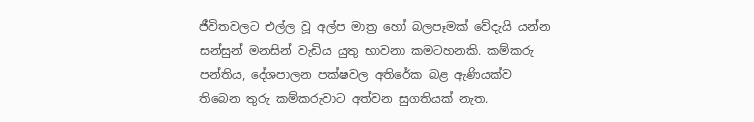ජීවිතවලට එල්ල වූ අල්ප මාත්‍ර හෝ බලපෑමක් වේදැයි යන්න සන්සුන් මනසින් වැඩිය යුතු භාවනා කමටහනකි. කම්කරු පන්තිය, දේශපාලන පක්ෂවල අතිරේක බළ ඇණියක්ව තිබෙන තුරු කම්කරුවාට අත්වන සුගතියක් නැත.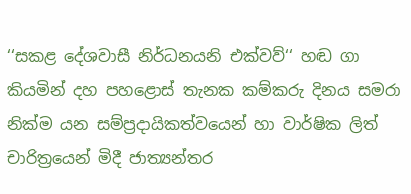‘‘සකළ දේශවාසී නිර්ධනයනි එක්වව්‘‘ හඬ ගා කියමින් දහ පහළොස් තැනක කම්කරු දිනය සමරා නික්ම යන සම්ප්‍රදායිකත්වයෙන් හා වාර්ෂික ලිත් චාරිත්‍රයෙන් මිදී ජාත්‍යන්තර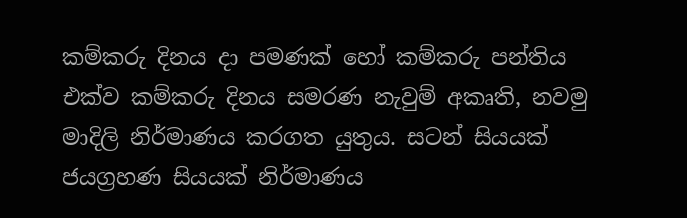කම්කරු දිනය දා පමණක් හෝ කම්කරු පන්තිය එක්ව කම්කරු දිනය සමරණ නැවුම් අකෘති, නවමු මාදිලි නිර්මාණය කරගත යුතුය. සටන් සියයක් ජයග්‍රහණ සියයක් නිර්මාණය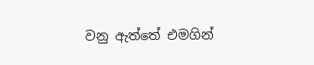වනු ඇත්තේ එමගින්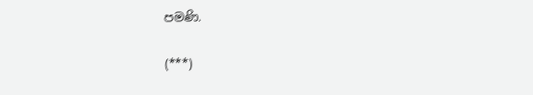පමණි.

(***)